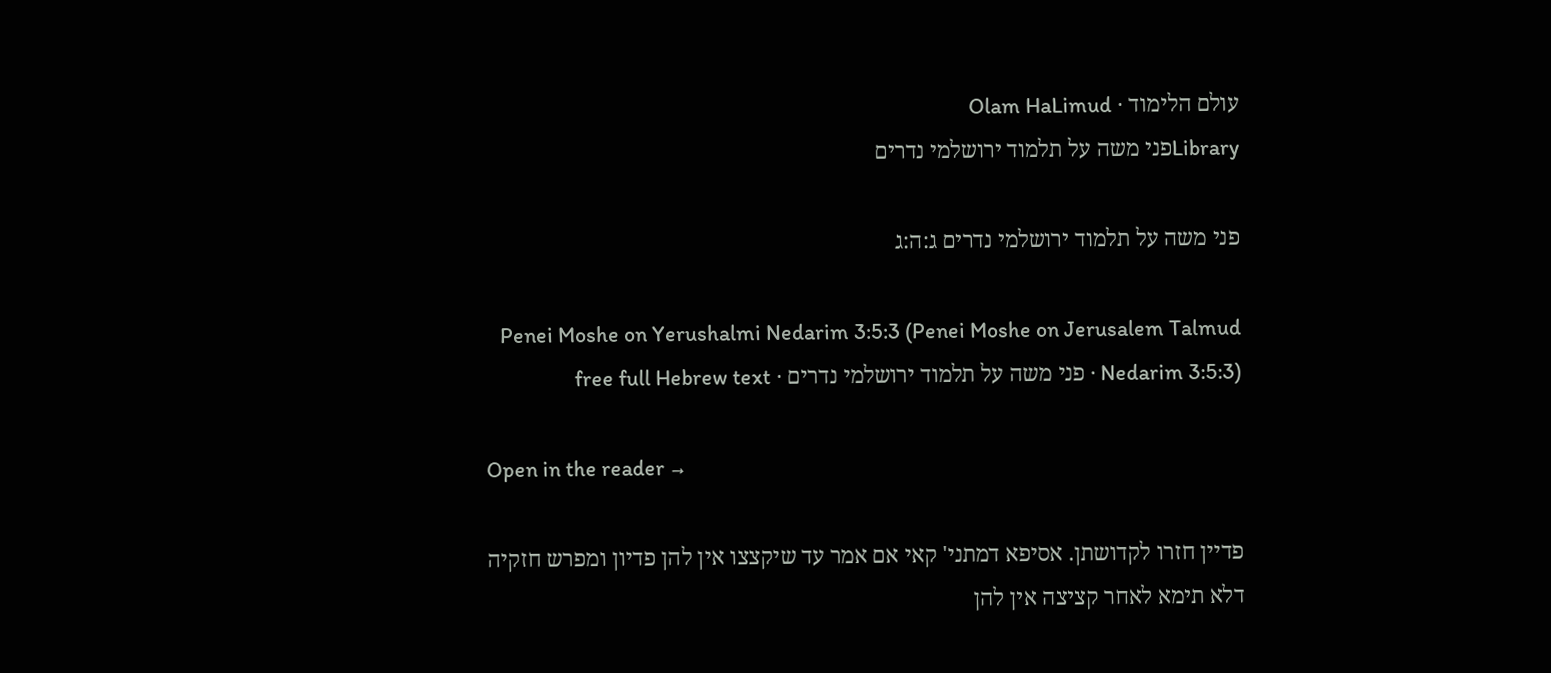עולם הלימוד · Olam HaLimud
Libraryפני משה על תלמוד ירושלמי נדרים

פני משה על תלמוד ירושלמי נדרים ג:ה:ג

Penei Moshe on Yerushalmi Nedarim 3:5:3 (Penei Moshe on Jerusalem Talmud Nedarim 3:5:3) · פני משה על תלמוד ירושלמי נדרים · free full Hebrew text

Open in the reader →

פדיין חזרו לקדושתן. אסיפא דמתני' קאי אם אמר עד שיקצצו אין להן פדיון ומפרש חזקיה דלא תימא לאחר קציצה אין להן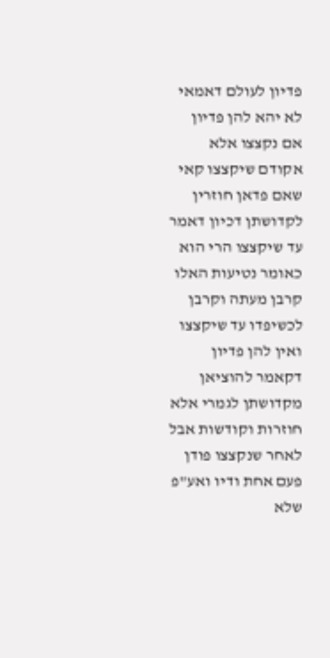פדיון לעולם דאמאי לא יהא להן פדיון אם נקצצו אלא אקודם שיקצצו קאי שאם פדאן חוזרין לקדושתן דכיון דאמר עד שיקצצו הרי הוא כאומר נטיעות האלו קרבן מעתה וקרבן לכשיפדו עד שיקצצו ואין להן פדיון דקאמר להוציאן מקדושתן לגמרי אלא חוזרות וקודשות אבל לאחר שנקצצו פודן פעם אחת ודיו ואע"פ שלא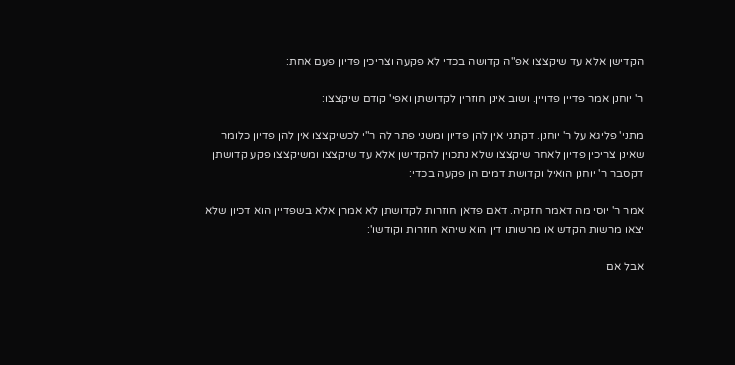הקדישן אלא עד שיקצצו אפ"ה קדושה בכדי לא פקעה וצריכין פדיון פעם אחת:

ר' יוחנן אמר פדיין פדויין. ושוב אינן חוזרין לקדושתן ואפי' קודם שיקצצו:

מתני' פליגא על ר' יוחנן. דקתני אין להן פדיון ומשני פתר לה ר"י לכשיקצצו אין להן פדיון כלומר שאינן צריכין פדיון לאחר שיקצצו שלא נתכוין להקדישן אלא עד שיקצצו ומשיקצצו פקע קדושתן דקסבר ר' יוחנן הואיל וקדושת דמים הן פקעה בכדי:

אמר ר' יוסי מה דאמר חזקיה. דאם פדאן חוזרות לקדושתן לא אמרן אלא בשפדיין הוא דכיון שלא יצאו מרשות הקדש או מרשותו דין הוא שיהא חוזרות וקודשו':

אבל אם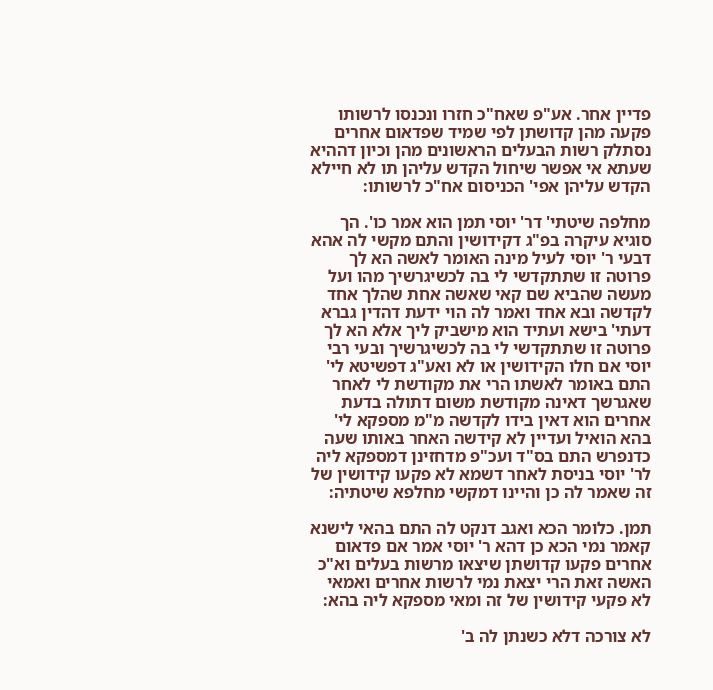פדיין אחר. אע"פ שאח"כ חזרו ונכנסו לרשותו פקעה מהן קדושתן לפי שמיד שפדאום אחרים נסתלק רשות הבעלים הראשונים מהן וכיון דההיא שעתא אי אפשר שיחול הקדש עליהן תו לא חיילא הקדש עליהן אפי' הכניסום אח"כ לרשותו:

מחלפה שיטתי' דר' יוסי תמן הוא אמר כו'. הך סוגיא עיקרה בפ"ג דקידושין והתם מקשי לה אהא דבעי ר' יוסי לעיל מינה האומר לאשה הא לך פרוטה זו שתתקדשי לי בה לכשיגרשיך מהו ועל מעשה שהביא שם קאי שאשה אחת שהלך אחד לקדשה ובא אחד ואמר לה הוי ידעת דהדין גברא דעתי' בישא ועתיד הוא מישביק ליך אלא הא לך פרוטה זו שתתקדשי לי בה לכשיגרשיך ובעי רבי יוסי אם חלו הקידושין או לא ואע"ג דפשיטא לי' התם באומר לאשתו הרי את מקודשת לי לאחר שאגרשך דאינה מקודשת משום דתולה בדעת אחרים הוא דאין בידו לקדשה מ"מ מספקא לי' בהא הואיל ועדיין לא קידשה האחר באותו שעה כדנפרש התם בס"ד ועכ"פ מדחזינן דמספקא ליה לר' יוסי בניסת לאחר דשמא לא פקעו קידושין של זה שאמר לה כן והיינו דמקשי מחלפא שיטתיה:

תמן. כלומר הכא ואגב דנקט לה התם בהאי לישנא קאמר נמי הכא כן דהא ר' יוסי אמר אם פדאום אחרים פקעו קדושתן שיצאו מרשות בעלים וא"כ האשה זאת הרי יצאת נמי לרשות אחרים ואמאי לא פקעי קידושין של זה ומאי מספקא ליה בהא:

לא צורכה דלא כשנתן לה ב'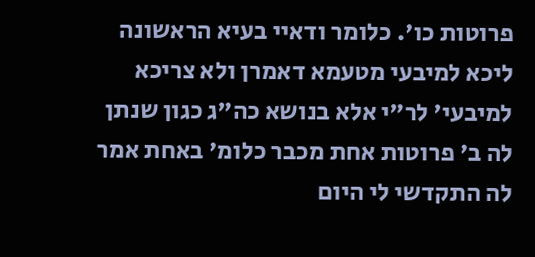פרוטות כו'. כלומר ודאיי בעיא הראשונה ליכא למיבעי מטעמא דאמרן ולא צריכא למיבעי' לר"י אלא בנושא כה"ג כגון שנתן לה ב' פרוטות אחת מכבר כלומ' באחת אמר לה התקדשי לי היום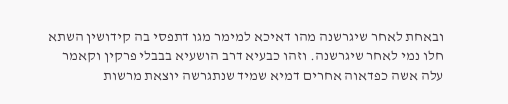ובאחת לאחר שיגרשנה מהו דאיכא למימר מגו דתפסי בה קידושין השתא חלו נמי לאחר שיגרשנה. וזהו כבעיא דרב הושעיא בבבלי פרקין וקאמר עלה אשה כפדאוה אחרים דמיא שמיד שנתגרשה יוצאת מרשות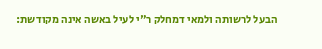הבעל לרשותה ולמאי דמחלק ר"י לעיל באשה אינה מקודשת: